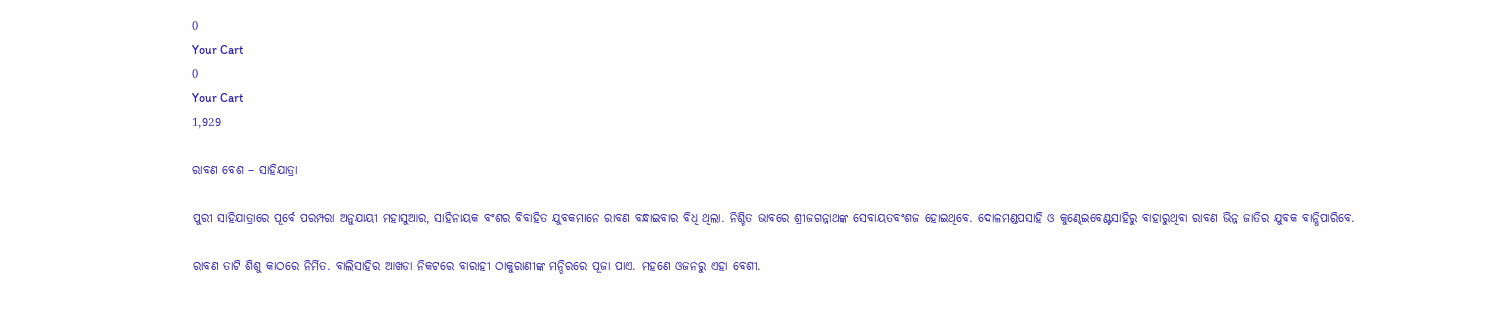0
Your Cart
0
Your Cart
1,929

ରାବଣ ବେଶ – ସାହିଯାତ୍ରା

ପୁରୀ ସାହିଯାତ୍ରାରେ ପୂର୍ବେ ପରମ୍ପରା ଅନୁଯାୟୀ ମହାସୁଆର, ସାହିନାୟକ ବଂଶର ବିବାହିତ ଯୁବକମାନେ ରାବଣ ବନ୍ଧାଇବାର ବିଧି ଥିଲା. ନିଶ୍ଚିତ ଭାବରେ ଶ୍ରୀଜଗନ୍ନାଥଙ୍କ ସେବାୟତବଂଶଜ ହୋଇଥିବେ. ଦୋଳମଣ୍ଡପସାହି ଓ କୁଣ୍ଢେଇବେଣ୍ଟସାହିରୁ ବାହାରୁଥିବା ରାବଣ ଭିନ୍ନ ଜାତିର ଯୁବକ ବାନ୍ଧିପାରିବେ.

ରାବଣ ତାଟି ଶିଶୁ କାଠରେ ନିର୍ମିତ. ବାଲିସାହିର ଆଖଡା ନିକଟରେ ବାରାହୀ ଠାକୁରାଣୀଙ୍କ ମନ୍ଦିରରେ ପୂଜା ପାଏ. ମହଣେ ଓଜନରୁ ଏହା ବେଶୀ.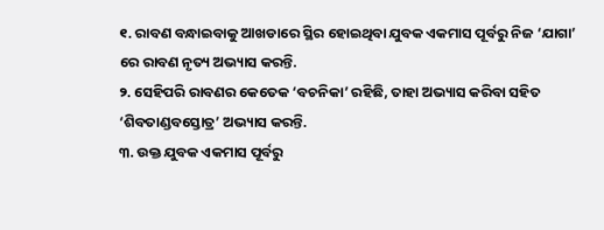୧. ରାବଣ ବନ୍ଧାଇବାକୁ ଆଖଡାରେ ସ୍ଥିର ହୋଇଥିବା ଯୁବକ ଏକମାସ ପୂର୍ବରୁ ନିଜ ‘ଯାଗା’ ରେ ରାବଣ ନୃତ୍ୟ ଅଭ୍ୟାସ କରନ୍ତି.
୨. ସେହିପରି ରାବଣର କେତେକ ‘ବଚନିକା’ ରହିଛି, ତାହା ଅଭ୍ୟାସ କରିବା ସହିତ ‘ଶିବତାଣ୍ଡବସ୍ତୋତ୍ର’ ଅଭ୍ୟାସ କରନ୍ତି.
୩. ଉକ୍ତ ଯୁବକ ଏକମାସ ପୂର୍ବରୁ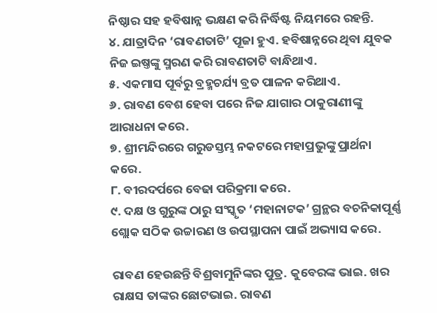ନିଷ୍ଠାର ସହ ହବିଷାନ୍ନ ଭକ୍ଷଣ କରି ନିର୍ଦ୍ଧିଷ୍ଟ ନିୟମରେ ରହନ୍ତି.
୪. ଯାତ୍ରାଦିନ ‘ରାବଣତାଟି’ ପୂଜା ହୁଏ. ହବିଷାନ୍ନରେ ଥିବା ଯୁବକ ନିଜ ଇଷ୍ତଙ୍କୁ ସ୍ମରଣ କରି ରାବଣତାଟି ବାନ୍ଧିଥାଏ.
୫. ଏକମାସ ପୂର୍ବରୁ ବ୍ରହ୍ମଚର୍ଯ୍ୟ ବ୍ରତ ପାଳନ କରିଥାଏ.
୬. ରାବଣ ବେଶ ହେବା ପରେ ନିଜ ଯାଗାର ଠାକୁରାଣୀଙ୍କୁ ଆରାଧନା କରେ.
୭. ଶ୍ରୀମନ୍ଦିରରେ ଗରୁଡସ୍ତମ୍ଭ ନକଟରେ ମହାପ୍ରଭୁଙ୍କୁ ପ୍ରାର୍ଥନା କରେ.
୮. ବୀରଦର୍ପରେ ବେଢା ପରିକ୍ରମା କରେ.
୯. ଦକ୍ଷ ଓ ଗୁରୁଙ୍କ ଠାରୁ ସଂସ୍କୃତ ‘ମହାନାଟକ’ ଗ୍ରନ୍ଥର ବଚନିକାପୂର୍ଣ୍ଣ ଶ୍ଲୋକ ସଠିକ ଉଚ୍ଚାରଣ ଓ ଉପସ୍ଥାପନା ପାଇଁ ଅଭ୍ୟାସ କରେ.

ରାବଣ ହେଉଛନ୍ତି ବିଶ୍ରବାମୁନିଙ୍କର ପୁତ୍ର. କୁବେରଙ୍କ ଭାଇ. ଖର ରାକ୍ଷସ ତାଙ୍କର ଛୋଟଭାଇ. ରାବଣ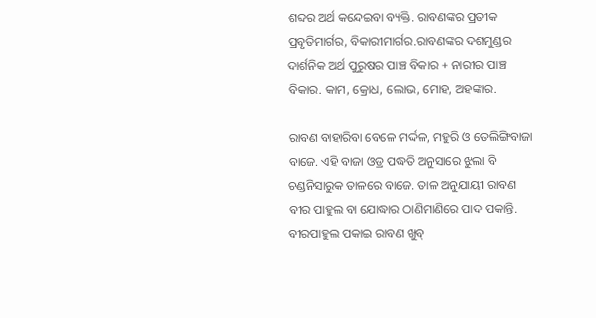ଶବ୍ଦର ଅର୍ଥ କନ୍ଦେଇବା ବ୍ୟକ୍ତି. ରାବଣଙ୍କର ପ୍ରତୀକ ପ୍ରବୃତିମାର୍ଗର, ବିକାରୀମାର୍ଗର.ରାବଣଙ୍କର ଦଶମୁଣ୍ଡର ଦାର୍ଶନିକ ଅର୍ଥ ପୁରୁଷର ପାଞ୍ଚ ବିକାର + ନାରୀର ପାଞ୍ଚ ବିକାର. କାମ, କ୍ରୋଧ, ଲୋଭ, ମୋହ, ଅହଙ୍କାର.

ରାବଣ ବାହାରିବା ବେଳେ ମର୍ଦ୍ଦଳ, ମହୁରି ଓ ତେଲିଙ୍ଗିବାଜା ବାଜେ. ଏହି ବାଜା ଓଡ୍ର ପଦ୍ଧତି ଅନୁସାରେ ଝୁଲା ବି ଚଣ୍ଡନିସାରୁକ ତାଳରେ ବାଜେ. ତାଳ ଅନୁଯାୟୀ ରାବଣ ବୀର ପାହୁଲ ବା ଯୋଦ୍ଧାର ଠାଣିମାଣିରେ ପାଦ ପକାନ୍ତି. ବୀରପାହୁଲ ପକାଇ ରାବଣ ଖୁବ୍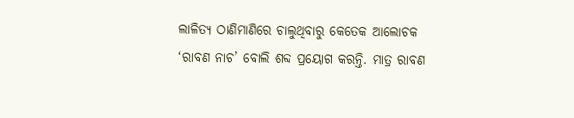ଲାଳିତ୍ୟ ଠାଣିମାଣିରେ ଚାଲୁଥିବାରୁ କେତେକ ଆଲୋଚକ ‘ରାବଣ ନାଚ’ ବୋଲି ଶବ୍ଦ ପ୍ରୟୋଗ କରନ୍ତି. ମାତ୍ର ରାବଣ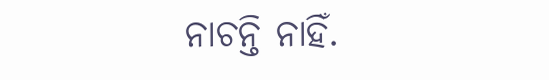ନାଚନ୍ତି ନାହିଁ.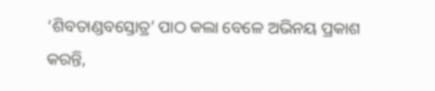‘ଶିବତାଣ୍ଡବସ୍ତୋତ୍ର’ ପାଠ କଲା ବେଳେ ଅଭିନୟ ପ୍ରକାଶ କରନ୍ତି,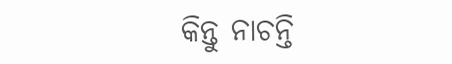କିନ୍ତୁ ନାଚନ୍ତି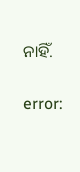ନାହିଁ.

error: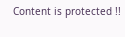Content is protected !!